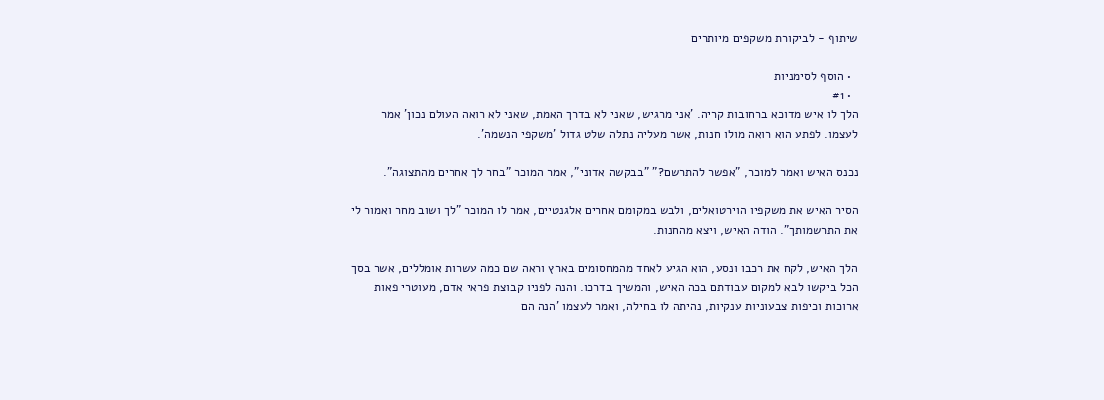שיתוף - לביקורת משקפים מיותרים

  • הוסף לסימניות
  • #1
הלך לו איש מדוכא ברחובות קריה. 'אני מרגיש, שאני לא בדרך האמת, שאני לא רואה העולם נכון' אמר לעצמו. לפתע הוא רואה מולו חנות, אשר מעליה נתלה שלט גדול 'משקפי הנשמה'.

נכנס האיש ואמר למוכר, "אפשר להתרשם?" "בבקשה אדוני", אמר המוכר "בחר לך אחרים מהתצוגה".

הסיר האיש את משקפיו הוירטואלים, ולבש במקומם אחרים אלגנטיים, אמר לו המוכר "לך ושוב מחר ואמור לי את התרשמותך". הודה האיש, ויצא מהחנות.

הלך האיש, לקח את רכבו ונסע, הוא הגיע לאחד מהמחסומים בארץ וראה שם כמה עשרות אומללים, אשר בסך הכל ביקשו לבא למקום עבודתם בכה האיש, והמשיך בדרכו. והנה לפניו קבוצת פראי אדם, מעוטרי פאות ארוכות וכיפות צבעוניות ענקיות, נהיתה לו בחילה, ואמר לעצמו 'הנה הם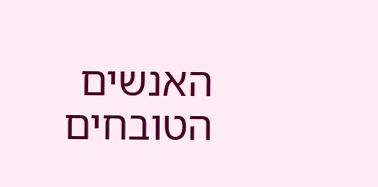האנשים הטובחים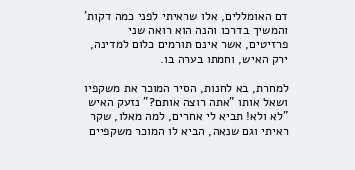דם האומללים, אלו שראיתי לפני כמה דקות' והמשיך בדרכו והנה הוא רואה שני פרזיטים, אשר אינם תורמים כלום למדינה, ירק האיש, וחמתו בערה בו.

למחרת, בא לחנות, הסיר המוכר את משקפיו ושאל אותו "אתה רוצה אותם?" נזעק האיש "לא ולא! תביא לי אחרים, למה מאלו, שקר ראיתי וגם שנאה, הביא לו המוכר משקפיים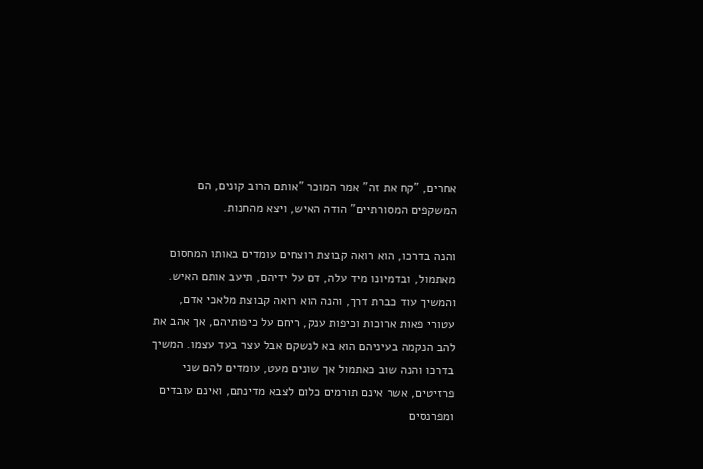אחרים, "קח את זה" אמר המוכר "אותם הרוב קונים, הם המשקפים המסורתיים" הודה האיש, ויצא מהחנות.

והנה בדרכו, הוא רואה קבוצת רוצחים עומדים באותו המחסום מאתמול, ובדמיונו מיד עלה, דם על ידיהם, תיעב אותם האיש. והמשיך עוד כברת דרך, והנה הוא רואה קבוצת מלאכי אדם, עטורי פאות ארוכות וכיפות ענק, ריחם על כיפותיהם, אך אהב את להב הנקמה בעיניהם הוא בא לנשקם אבל עצר בעד עצמו. המשיך בדרכו והנה שוב כאתמול אך שונים מעט, עומדים להם שני פרזיטים, אשר אינם תורמים כלום לצבא מדינתם, ואינם עובדים ומפרנסים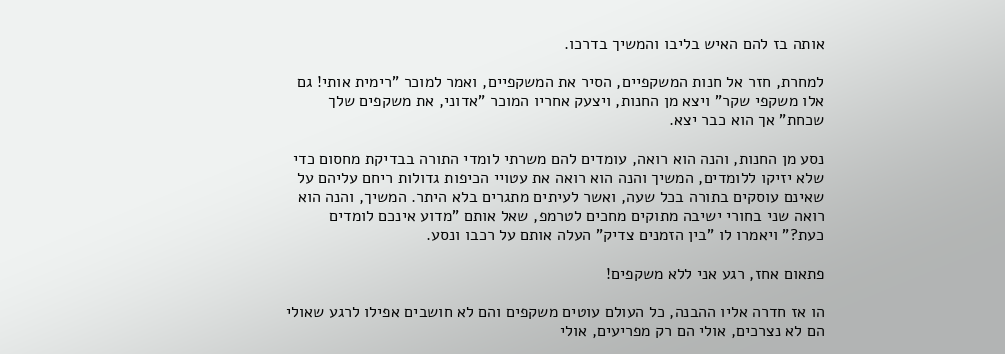אותה בז להם האיש בליבו והמשיך בדרכו.

למחרת, חזר אל חנות המשקפיים, הסיר את המשקפיים, ואמר למוכר "רימית אותי! גם אלו משקפי שקר" ויצא מן החנות, ויצעק אחריו המוכר "אדוני, את משקפים שלך שכחת" אך הוא כבר יצא.

נסע מן החנות, והנה הוא רואה, עומדים להם משרתי לומדי התורה בבדיקת מחסום כדי שלא יזיקו ללומדים, המשיך והנה הוא רואה את עטויי הכיפות גדולות ריחם עליהם על שאינם עוסקים בתורה בכל שעה, ואשר לעיתים מתגרים בלא היתר. המשיך, והנה הוא רואה שני בחורי ישיבה מתוקים מחכים לטרמפ, שאל אותם "מדוע אינכם לומדים כעת?" ויאמרו לו "בין הזמנים צדיק" העלה אותם על רכבו ונסע.

פתאום אחז, רגע אני ללא משקפים!

הו אז חדרה אליו ההבנה, כל העולם עוטים משקפים והם לא חושבים אפילו לרגע שאולי הם לא נצרכים, אולי הם רק מפריעים, אולי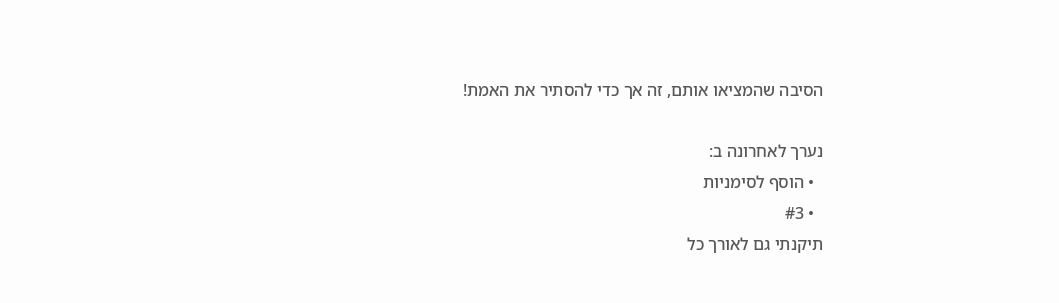הסיבה שהמציאו אותם, זה אך כדי להסתיר את האמת!

נערך לאחרונה ב:
  • הוסף לסימניות
  • #3
תיקנתי גם לאורך כל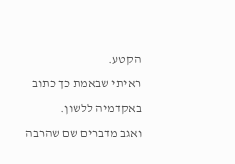הקטע.
ראיתי שבאמת כך כתוב באקדמיה ללשון.
ואגב מדברים שם שהרבה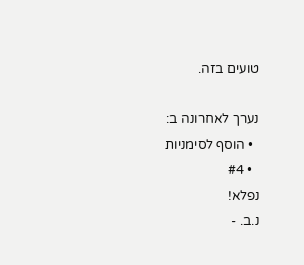טועים בזה.

נערך לאחרונה ב:
  • הוסף לסימניות
  • #4
נפלא!
נ.ב. -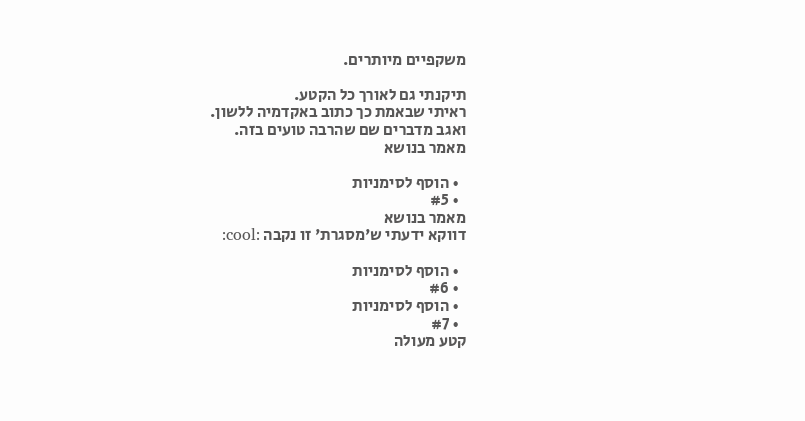משקפיים מיותרים.

תיקנתי גם לאורך כל הקטע.
ראיתי שבאמת כך כתוב באקדמיה ללשון.
ואגב מדברים שם שהרבה טועים בזה.
מאמר בנושא

  • הוסף לסימניות
  • #5
מאמר בנושא
דווקא ידעתי ש'מסגרת' זו נקבה :cool:

  • הוסף לסימניות
  • #6
  • הוסף לסימניות
  • #7
קטע מעולה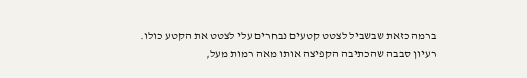ברמה כזאת שבשביל לצטט קטעים נבחרים עלי לצטט את הקטע כולו.
רעיון סבבה שהכתיבה הקפיצה אותו מאה רמות מעל,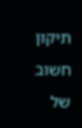תיקון חשוב של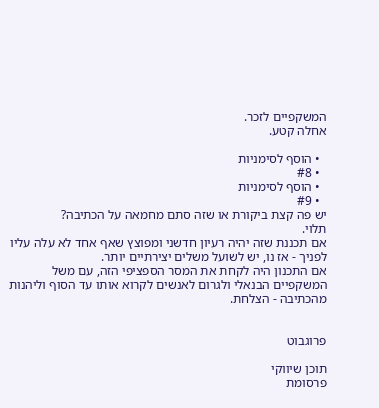המשקפיים לזכר.
אחלה קטע.

  • הוסף לסימניות
  • #8
  • הוסף לסימניות
  • #9
יש פה קצת ביקורת או שזה סתם מחמאה על הכתיבה?
תלוי.
אם תכננת שזה יהיה רעיון חדשני ומפוצץ שאף אחד לא עלה עליו לפניך - אז נו, יש לשועל משלים יצירתיים יותר.
אם התכנון היה לקחת את המסר הספציפי הזה, עם משל המשקפיים הבנאלי ולגרום לאנשים לקרוא אותו עד הסוף וליהנות מהכתיבה - הצלחת.


פרוגבוט

תוכן שיווקי
פרסומת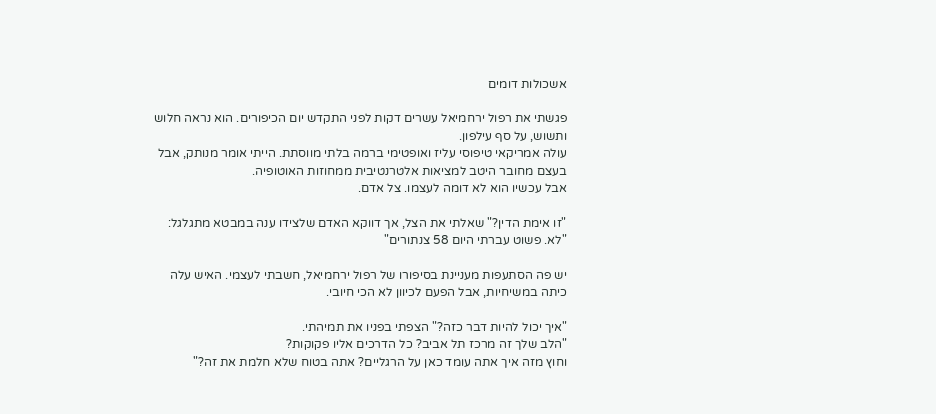אשכולות דומים

פגשתי את רפול ירחמיאל עשרים דקות לפני התקדש יום הכיפורים. הוא נראה חלוש ותשוש, על סף עילפון.
עולה אמריקאי טיפוסי עליז ואופטימי ברמה בלתי מווסתת. הייתי אומר מנותק, אבל בעצם מחובר היטב למציאות אלטרנטיבית ממחוזות האוטופיה.
אבל עכשיו הוא לא דומה לעצמו. צל אדם.

"זו אימת הדין?" שאלתי את הצל, אך דווקא האדם שלצידו ענה במבטא מתגלגל:
"לא. פשוט עברתי היום 58 צנתורים"

יש פה הסתעפות מעניינת בסיפורו של רפול ירחמיאל, חשבתי לעצמי. האיש עלה כיתה במשיחיות, אבל הפעם לכיוון לא הכי חיובי.

"איך יכול להיות דבר כזה?" הצפתי בפניו את תמיהתי.
"הלב שלך זה מרכז תל אביב? כל הדרכים אליו פקוקות?
וחוץ מזה איך אתה עומד כאן על הרגליים? אתה בטוח שלא חלמת את זה?"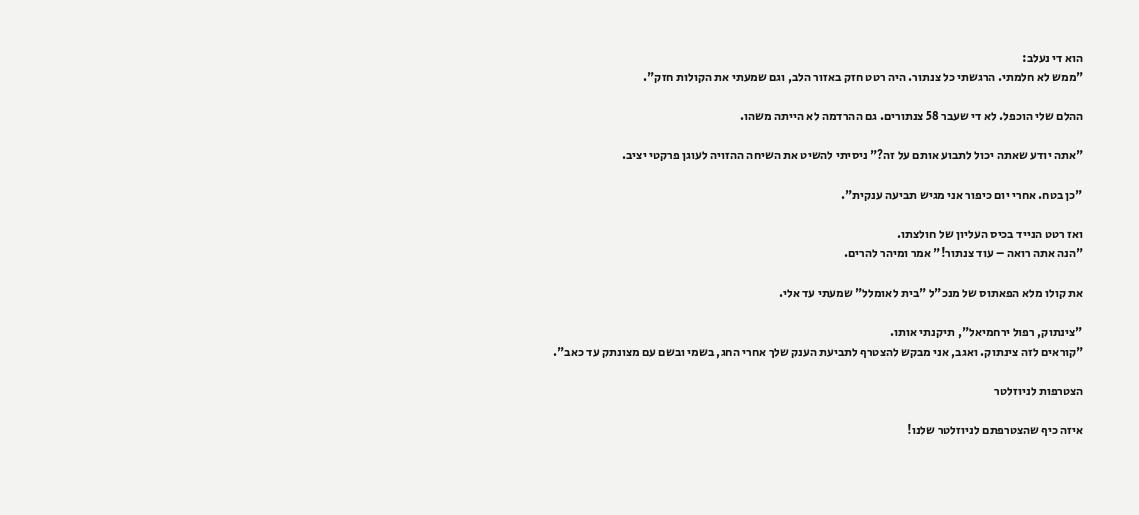הוא די נעלב:
"ממש לא חלמתי. הרגשתי כל צנתור. היה רטט חזק באזור הלב, וגם שמעתי את הקולות חזק".

ההלם שלי הוכפל. לא די שעבר 58 צנתורים. גם ההרדמה לא הייתה משהו.

"אתה יודע שאתה יכול לתבוע אותם על זה?" ניסיתי להשיט את השיחה ההזויה לעוגן פרקטי יציב.

"כן בטח. אחרי יום כיפור אני מגיש תביעה ענקית".

ואז רטט הנייד בכיס העליון של חולצתו.
"הנה אתה רואה – עוד צנתור!" אמר ומיהר להרים.

את קולו מלא הפאתוס של מנכ"ל "בית לאומלל" שמעתי עד אלי.

"צינתוק, רפול ירחמיאל", תיקנתי אותו.
"קוראים לזה צינתוק. ואגב, אני מבקש להצטרף לתביעת הענק שלך אחרי החג, בשמי ובשם עם מצונתק עד כאב".

הצטרפות לניוזלטר

איזה כיף שהצטרפתם לניוזלטר שלנו!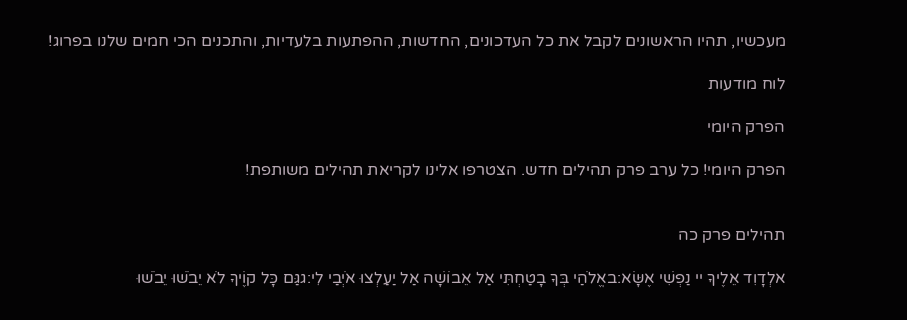מעכשיו, תהיו הראשונים לקבל את כל העדכונים, החדשות, ההפתעות בלעדיות, והתכנים הכי חמים שלנו בפרוג!

לוח מודעות

הפרק היומי

הפרק היומי! כל ערב פרק תהילים חדש. הצטרפו אלינו לקריאת תהילים משותפת!


תהילים פרק כה

אלְדָוִד אֵלֶיךָ יי נַפְשִׁי אֶשָּׂא:באֱלֹהַי בְּךָ בָטַחְתִּי אַל אֵבוֹשָׁה אַל יַעַלְצוּ אֹיְבַי לִי:גגַּם כָּל קוֶֹיךָ לֹא יֵבֹשׁוּ יֵבֹשׁוּ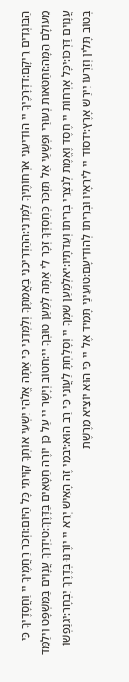הַבּוֹגְדִים רֵיקָם:דדְּרָכֶיךָ יי הוֹדִיעֵנִי אֹרְחוֹתֶיךָ לַמְּדֵנִי:ההַדְרִיכֵנִי בַאֲמִתֶּךָ וְלַמְּדֵנִי כִּי אַתָּה אֱלֹהֵי יִשְׁעִי אוֹתְךָ קִוִּיתִי כָּל הַיּוֹם:וזְכֹר רַחֲמֶיךָ יי וַחֲסָדֶיךָ כִּי מֵעוֹלָם הֵמָּה:זחַטֹּאות נְעוּרַי וּפְשָׁעַי אַל תִּזְכֹּר כְּחַסְדְּךָ זְכָר לִי אַתָּה לְמַעַן טוּבְךָ יי:חטוֹב וְיָשָׁר יי עַל כֵּן יוֹרֶה חַטָּאִים בַּדָּרֶךְ:טיַדְרֵךְ עֲנָוִים בַּמִּשְׁפָּט וִילַמֵּד עֲנָוִים דַּרְכּוֹ:יכָּל אָרְחוֹת יי חֶסֶד וֶאֱמֶת לְנֹצְרֵי בְרִיתוֹ וְעֵדֹתָיו:יאלְמַעַן שִׁמְךָ יי וְסָלַחְתָּ לַעֲוֹנִי כִּי רַב הוּא:יבמִי זֶה הָאִישׁ יְרֵא יי יוֹרֶנּוּ בְּדֶרֶךְ יִבְחָר:יגנַפְשׁוֹ בְּטוֹב תָּלִין וְזַרְעוֹ יִירַשׁ אָרֶץ:ידסוֹד יי לִירֵאָיו וּבְרִיתוֹ לְהוֹדִיעָם:טועֵינַי תָּמִיד אֶל יי כִּי הוּא יוֹצִיא מֵרֶשֶׁת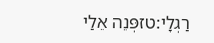רַגְלָי:טזפְּנֵה אֵלַי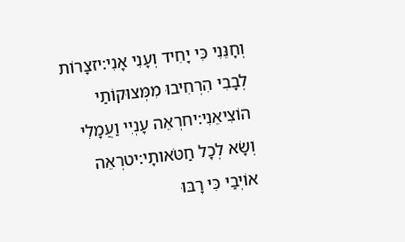וְחָנֵּנִי כִּי יָחִיד וְעָנִי אָנִי:יזצָרוֹת לְבָבִי הִרְחִיבוּ מִמְּצוּקוֹתַי הוֹצִיאֵנִי:יחרְאֵה עָנְיִי וַעֲמָלִי וְשָׂא לְכָל חַטֹּאותָי:יטרְאֵה אוֹיְבַי כִּי רָבּוּ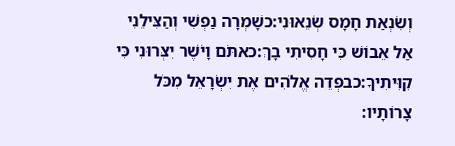וְשִׂנְאַת חָמָס שְׂנֵאוּנִי:כשָׁמְרָה נַפְשִׁי וְהַצִּילֵנִי אַל אֵבוֹשׁ כִּי חָסִיתִי בָךְ:כאתֹּם וָיֹשֶׁר יִצְּרוּנִי כִּי קִוִּיתִיךָ:כבפְּדֵה אֱלֹהִים אֶת יִשְׂרָאֵל מִכֹּל צָרוֹתָיו: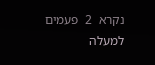נקרא  2  פעמים
למעלה